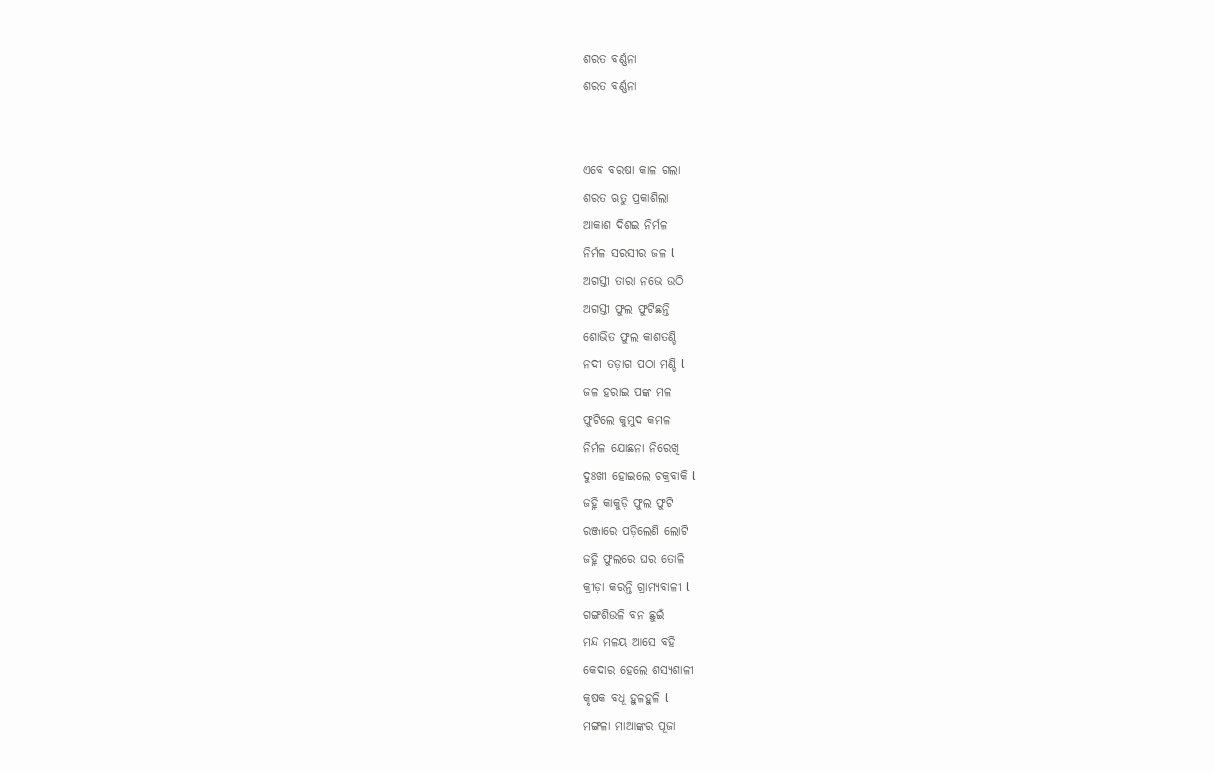ଶରତ ବର୍ଣ୍ଣନା
ଶରତ ବର୍ଣ୍ଣନା


ଏବେ ବରଷା କାଳ ଗଲା
ଶରତ ଋତୁ ପ୍ରକାଶିଲା
ଆକାଶ ଦିଶଇ ନିର୍ମଳ
ନିର୍ମଳ ସରସୀର ଜଳ l
ଅଗସ୍ତୀ ତାରା ନଭେ ଉଠି
ଅଗସ୍ତୀ ଫୁଲ ଫୁଟିଛନ୍ତି
ଶୋଭିତ ଫୁଲ କାଶତଣ୍ଡି
ନଦୀ ତଡ଼ାଗ ପଠା ମଣ୍ଡି l
ଜଳ ହରାଇ ପଙ୍କ ମଳ
ଫୁଟିଲେ କୁମୁଦ କମଳ
ନିର୍ମଳ ଯୋଛନା ନିରେଖି
ଦୁଃଖୀ ହୋଇଲେ ଚକ୍ରବାକି l
ଜହ୍ନି କାକୁଡ଼ି ଫୁଲ ଫୁଟି
ରଞ୍ଜାରେ ପଡ଼ିଲେଣି ଲୋଟି
ଜହ୍ନି ଫୁଲରେ ଘର ତୋଳି
କ୍ରୀଡ଼ା କରନ୍ତି ଗ୍ରାମ୍ୟବାଳୀ l
ଗଙ୍ଗଶିଉଳି ବନ ଛୁଇଁ
ମନ୍ଦ ମଳୟ ଆସେ ବହି
କେଦାର ହେଲେ ଶସ୍ୟଶାଳୀ
କୃଷକ ବଧୂ ହୁଳହୁଳି l
ମଙ୍ଗଳା ମାଆଙ୍କର ପୂଜା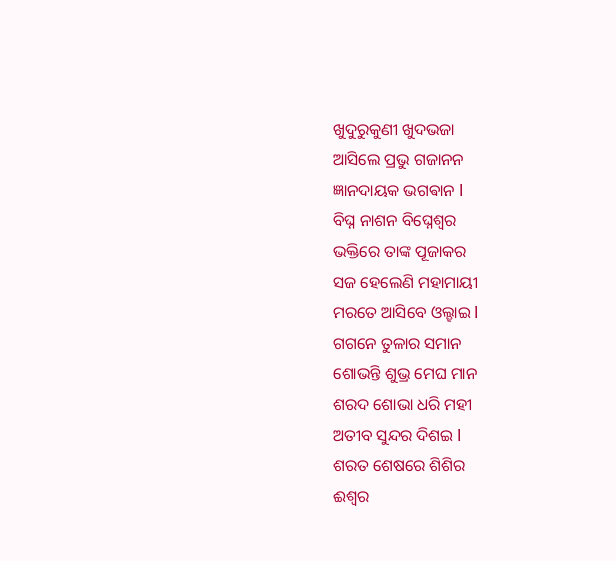ଖୁଦୁରୁକୁଣୀ ଖୁଦଭଜା
ଆସିଲେ ପ୍ରଭୁ ଗଜାନନ
ଜ୍ଞାନଦାୟକ ଭଗଵାନ l
ବିଘ୍ନ ନାଶନ ବିଘ୍ନେଶ୍ୱର
ଭକ୍ତିରେ ତାଙ୍କ ପୂଜାକର
ସଜ ହେଲେଣି ମହାମାୟୀ
ମରତେ ଆସିବେ ଓଲ୍ହାଇ l
ଗଗନେ ତୁଳାର ସମାନ
ଶୋଭନ୍ତି ଶୁଭ୍ର ମେଘ ମାନ
ଶରଦ ଶୋଭା ଧରି ମହୀ
ଅତୀବ ସୁନ୍ଦର ଦିଶଇ l
ଶରତ ଶେଷରେ ଶିଶିର
ଈଶ୍ୱର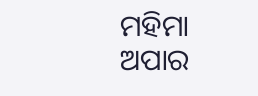ମହିମା ଅପାର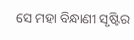ସେ ମହା ବିନ୍ଧାଣୀ ସୃଷ୍ଟିର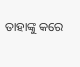ତାହାଙ୍କୁ କରେ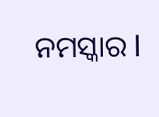ନମସ୍କାର l